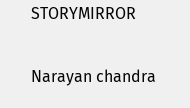STORYMIRROR

Narayan chandra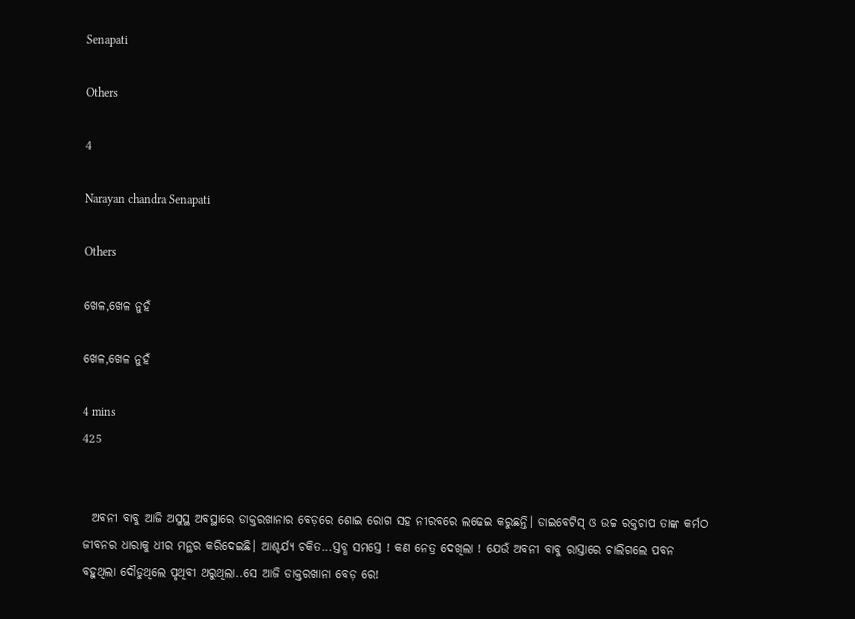Senapati

Others

4

Narayan chandra Senapati

Others

ଖେଳ,ଖେଳ ନୁହଁ

ଖେଳ,ଖେଳ ନୁହଁ

4 mins
425


  ଅବନୀ ବାବୁ ଆଜି ଅସୁସ୍ଥ ଅବସ୍ଥାରେ ଡାକ୍ତରଖାନାର ବେଡ଼ରେ ଶୋଇ ରୋଗ ସହ ନୀରବରେ ଲଢେଇ କରୁଛନ୍ତି। ଡାଇବେଟିସ୍ ଓ ଉଚ୍ଚ ରକ୍ତଚାପ ତାଙ୍କ କର୍ମଠ ଜୀବନର ଧାରାକୁ ଧୀର ମନ୍ଥର କରିଦେଇଛି। ଆଶ୍ଚର୍ଯ୍ୟ ଚକିତ...ସ୍ତବ୍ଧ ସମସ୍ତେ ! କଣ ନେତ୍ର ଦେଖିଲା ! ଯେଉଁ ଅବନୀ ବାବୁ ରାସ୍ତାରେ ଚାଲିଗଲେ ପବନ ବହୁଥିଲା ଦୌଡୁଥିଲେ ପୃଥିବୀ ଥରୁଥିଲା..ସେ ଆଜି ଡାକ୍ତରଖାନା ବେଡ଼ ରେ!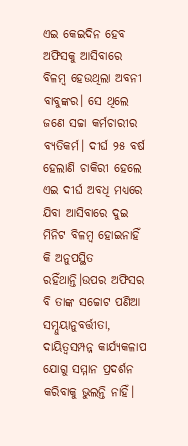ଏଇ କେଇଦିନ ହେବ ଅଫିସକୁ ଆସିବାରେ ବିଳମ୍ବ ହେଉଥିଲା ଅବନୀ ବାବୁଙ୍କର। ସେ ଥିଲେ ଜଣେ ସଚ୍ଚା କର୍ମଚାରୀର ବ୍ୟତିକର୍ମ। ଦୀର୍ଘ ୨୫ ବର୍ଷ ହେଲାଣି ଚାକିରୀ ହେଲେ ଏଇ ଦୀର୍ଘ ଅବଧି ମଧ୍ୟରେ ଯିବା ଆସିବାରେ ଦୁଇ ମିନିଟ ବିଳମ୍ବ ହୋଇନାହିଁ କି ଅନୁପସ୍ଥିତ ରହିଁଥାନ୍ତି।ଉପର ଅଫିସର ବି ତାଙ୍କ ସଚ୍ଚୋଟ ପଣିଆ ସମ୍ନୁୟାନୁବର୍ତ୍ତୀତା, ଦାୟିତ୍ବସମ୍ପନ୍ନ କାର୍ଯ୍ୟକଳାପ ଯୋଗୁ ସମ୍ମାନ ପ୍ରଦର୍ଶନ କରିବାକୁ ଭୁଲନ୍ତି ନାହିଁ।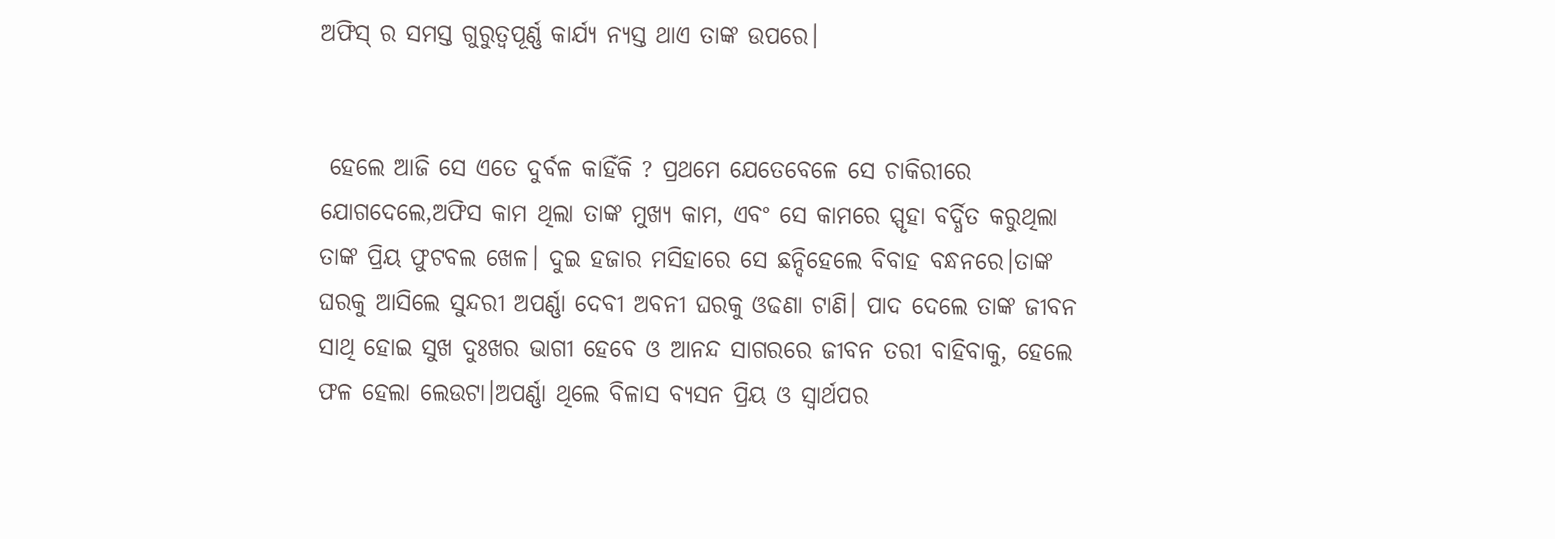ଅଫିସ୍ ର ସମସ୍ତ ଗୁରୁତ୍ୱପୂର୍ଣ୍ଣ କାର୍ଯ୍ୟ ନ୍ୟସ୍ତ ଥାଏ ତାଙ୍କ ଉପରେ।


 ହେଲେ ଆଜି ସେ ଏତେ ଦୁର୍ବଳ କାହିଁକି ? ପ୍ରଥମେ ଯେତେବେଳେ ସେ ଚାକିରୀରେ ଯୋଗଦେଲେ,ଅଫିସ କାମ ଥିଲା ତାଙ୍କ ମୁଖ୍ୟ କାମ, ଏବଂ ସେ କାମରେ ସ୍ପୃହା ବର୍ଦ୍ଧିତ କରୁଥିଲା ତାଙ୍କ ପ୍ରିୟ ଫୁଟବଲ ଖେଳ। ଦୁଇ ହଜାର ମସିହାରେ ସେ ଛନ୍ଦିହେଲେ ବିବାହ ବନ୍ଧନରେ।ତାଙ୍କ ଘରକୁ ଆସିଲେ ସୁନ୍ଦରୀ ଅପର୍ଣ୍ଣା ଦେବୀ ଅବନୀ ଘରକୁ ଓଢଣା ଟାଣି। ପାଦ ଦେଲେ ତାଙ୍କ ଜୀବନ ସାଥି ହୋଇ ସୁଖ ଦୁଃଖର ଭାଗୀ ହେବେ ଓ ଆନନ୍ଦ ସାଗରରେ ଜୀବନ ତରୀ ବାହିବାକୁ, ହେଲେ ଫଳ ହେଲା ଲେଉଟା।ଅପର୍ଣ୍ଣା ଥିଲେ ବିଳାସ ବ୍ୟସନ ପ୍ରିୟ ଓ ସ୍ୱାର୍ଥପର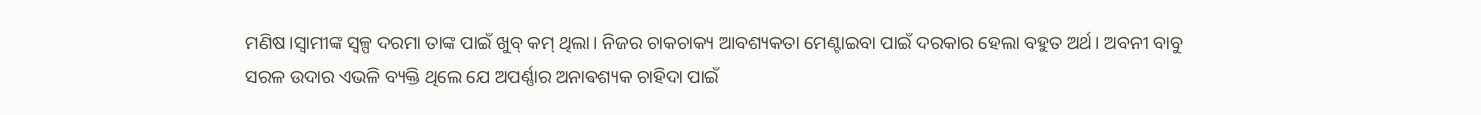ମଣିଷ।ସ୍ବାମୀଙ୍କ ସ୍ୱଳ୍ପ ଦରମା ତାଙ୍କ ପାଇଁ ଖୁବ୍ କମ୍ ଥିଲା। ନିଜର ଚାକଚାକ୍ୟ ଆବଶ୍ୟକତା ମେଣ୍ଟାଇବା ପାଇଁ ଦରକାର ହେଲା ବହୁତ ଅର୍ଥ। ଅବନୀ ବାବୁ ସରଳ ଉଦାର ଏଭଳି ବ୍ୟକ୍ତି ଥିଲେ ଯେ ଅପର୍ଣ୍ଣାର ଅନାଵଶ୍ୟକ ଚାହିଦା ପାଇଁ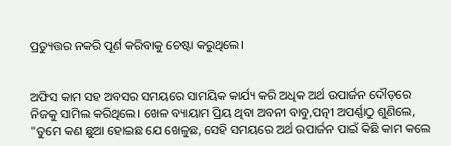ପ୍ରତ୍ୟୁତ୍ତର ନକରି ପୂର୍ଣ କରିବାକୁ ଚେଷ୍ଟା କରୁଥିଲେ।


ଅଫିସ କାମ ସହ ଅବସର ସମୟରେ ସାମୟିକ କାର୍ଯ୍ୟ କରି ଅଧିକ ଅର୍ଥ ଉପାର୍ଜନ ଦୌଡ଼ରେ ନିଜକୁ ସାମିଲ କରିଥିଲେ। ଖେଳ ବ୍ୟାୟାମ ପ୍ରିୟ ଥିବା ଅବନୀ ବାବୁ,ପତ୍ନୀ ଅପର୍ଣ୍ଣାଠୁ ଶୁଣିଲେ, "ତୁମେ କଣ ଛୁଆ ହୋଇଛ ଯେ ଖେଳୁଛ, ସେହି ସମୟରେ ଅର୍ଥ ଉପାର୍ଜନ ପାଇଁ କିଛି କାମ କଲେ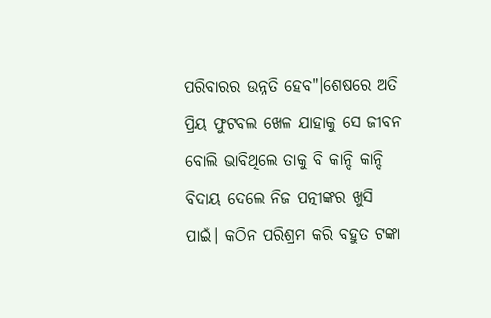ପରିବାରର ଉନ୍ନତି ହେବ"।ଶେଷରେ ଅତି ପ୍ରିୟ ଫୁଟବଲ ଖେଳ ଯାହାକୁ ସେ ଜୀବନ ବୋଲି ଭାବିଥିଲେ ତାକୁ ବି କାନ୍ଦି କାନ୍ଦି ବିଦାୟ ଦେଲେ ନିଜ ପତ୍ନୀଙ୍କର ଖୁସି ପାଇଁ। କଠିନ ପରିଶ୍ରମ କରି ବହୁତ ଟଙ୍କା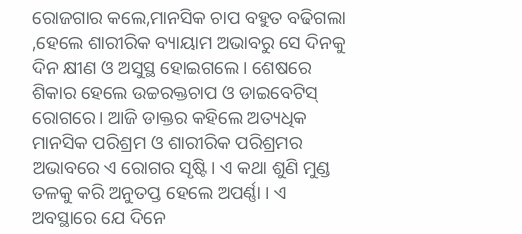ରୋଜଗାର କଲେ,ମାନସିକ ଚାପ ବହୁତ ବଢିଗଲା ,ହେଲେ ଶାରୀରିକ ବ୍ୟାୟାମ ଅଭାବରୁ ସେ ଦିନକୁ ଦିନ କ୍ଷୀଣ ଓ ଅସୁସ୍ଥ ହୋଇଗଲେ। ଶେଷରେ ଶିକାର ହେଲେ ଉଚ୍ଚରକ୍ତଚାପ ଓ ଡାଇବେଟିସ୍ ରୋଗରେ। ଆଜି ଡାକ୍ତର କହିଲେ ଅତ୍ୟଧିକ ମାନସିକ ପରିଶ୍ରମ ଓ ଶାରୀରିକ ପରିଶ୍ରମର ଅଭାବରେ ଏ ରୋଗର ସୃଷ୍ଟି। ଏ କଥା ଶୁଣି ମୁଣ୍ଡ ତଳକୁ କରି ଅନୁତପ୍ତ ହେଲେ ଅପର୍ଣ୍ଣା । ଏ ଅବସ୍ଥାରେ ଯେ ଦିନେ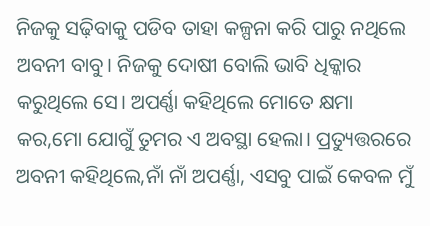ନିଜକୁ ସଢ଼ିବାକୁ ପଡିବ ତାହା କଳ୍ପନା କରି ପାରୁ ନଥିଲେ ଅବନୀ ବାବୁ। ନିଜକୁ ଦୋଷୀ ବୋଲି ଭାବି ଧିକ୍କାର କରୁଥିଲେ ସେ। ଅପର୍ଣ୍ଣା କହିଥିଲେ ମୋତେ କ୍ଷମା କର,ମୋ ଯୋଗୁଁ ତୁମର ଏ ଅବସ୍ଥା ହେଲା। ପ୍ରତ୍ୟୁତ୍ତରରେ ଅବନୀ କହିଥିଲେ,ନାଁ ନାଁ ଅପର୍ଣ୍ଣା, ଏସବୁ ପାଇଁ କେବଳ ମୁଁ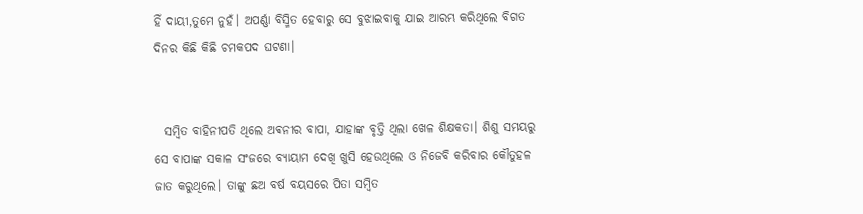ହିଁ ଦାୟୀ,ତୁମେ ନୁହଁ। ଅପର୍ଣ୍ଣା ବିସ୍ମିତ ହେବାରୁ ସେ ବୁଝାଇବାକୁ ଯାଇ ଆରମ୍ଭ କରିଥିଲେ ବିଗତ ଦିନର କିଛି କିଛି ଚମକପଦ ଘଟଣା।


  ସମ୍ବିତ ବାହିନୀପତି ଥିଲେ ଅଵନୀର ବାପା, ଯାହାଙ୍କ ବୃତ୍ତି ଥିଲା ଖେଳ ଶିକ୍ଷକତା। ଶିଶୁ ସମୟରୁ ସେ ବାପାଙ୍କ ସକାଳ ସଂଜରେ ବ୍ୟାୟାମ ଦେଖି ଖୁସି ହେଉଥିଲେ ଓ ନିଜେବି କରିବାର କୌତୁହଳ ଜାତ କରୁଥିଲେ। ତାଙ୍କୁ ଛଅ ବର୍ଷ ବୟସରେ ପିତା ସମ୍ବିତ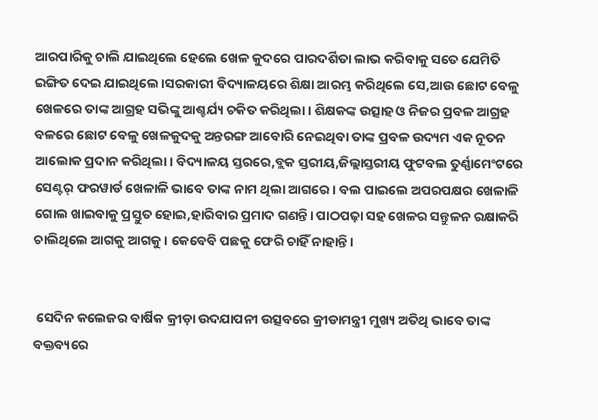ଆରପାରିକୁ ଚାଲି ଯାଇଥିଲେ ହେଲେ ଖେଳ କୁଦରେ ପାରଦର୍ଶିତା ଲାଭ କରିବାକୁ ସତେ ଯେମିତି ଇଙ୍ଗିତ ଦେଇ ଯାଇଥିଲେ।ସରକାରୀ ବିଦ୍ୟାଳୟରେ ଶିକ୍ଷା ଆରମ୍ଭ କରିଥିଲେ ସେ,ଆଉ ଛୋଟ ବେଳୁ ଖେଳରେ ତାଙ୍କ ଆଗ୍ରହ ସଭିଙ୍କୁ ଆଶ୍ଚର୍ଯ୍ୟ ଚକିତ କରିଥିଲା। ଶିକ୍ଷକଙ୍କ ଉତ୍ସାହ ଓ ନିଜର ପ୍ରବଳ ଆଗ୍ରହ ବଳରେ ଛୋଟ ବେଳୁ ଖେଳକୁଦକୁ ଅନ୍ତରଙ୍ଗ ଆବୋରି ନେଇଥିବା ତାଙ୍କ ପ୍ରବଳ ଉଦ୍ୟମ ଏକ ନୂତନ ଆଲୋକ ପ୍ରଦାନ କରିଥିଲା। ବିଦ୍ୟାଳୟ ସ୍ତରରେ,ବ୍ଲକ ସ୍ତରୀୟ,ଜିଲ୍ଲାସ୍ତରୀୟ ଫୁଟବଲ ତୁର୍ଣ୍ଣାମେଂଟରେ ସେଣ୍ଟର୍ ଫରୱାର୍ଡ ଖେଳାଳି ଭାବେ ତାଙ୍କ ନାମ ଥିଲା ଆଗରେ। ବଲ ପାଇଲେ ଅପରପକ୍ଷର ଖେଳାଳି ଗୋଲ ଖାଇବାକୁ ପ୍ରସ୍ତୁତ ହୋଇ,ହାରିବାର ପ୍ରମାଦ ଗଣନ୍ତି। ପାଠପଢ଼ା ସହ ଖେଳର ସନ୍ତୁଳନ ରକ୍ଷାକରି ଚାଲିଥିଲେ ଆଗକୁ ଆଗକୁ। କେବେବି ପଛକୁ ଫେରି ଚାହିଁ ନାହାନ୍ତି।


 ସେଦିନ କଲେଜର ବାର୍ଷିକ କ୍ରୀଡ଼ା ଉଦଯାପନୀ ଉତ୍ସବରେ କ୍ରୀଡାମନ୍ତ୍ରୀ ମୁଖ୍ୟ ଅତିଥି ଭାବେ ତାଙ୍କ ବକ୍ତବ୍ୟରେ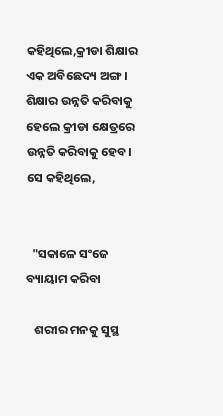କହିଥିଲେ,କ୍ରୀଡା ଶିକ୍ଷାର ଏକ ଅବିଛେଦ୍ୟ ଅଙ୍ଗ। ଶିକ୍ଷାର ଉନ୍ନତି କରିବାକୁ ହେଲେ କ୍ରୀଡା କ୍ଷେତ୍ରରେ ଉନ୍ନତି କରିବାକୁ ହେବ। ସେ କହିଥିଲେ,


  "ସକାଳେ ସଂଜେ ବ୍ୟାୟାମ କରିବା

   ଶରୀର ମନକୁ ସୁସ୍ଥ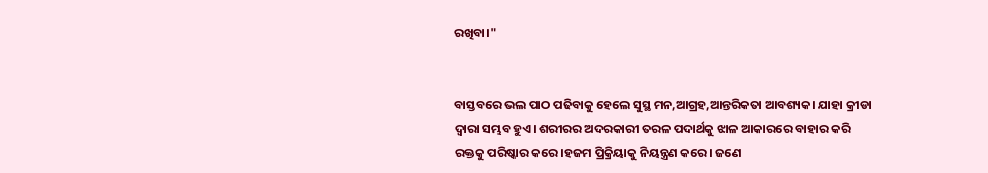ରଖିବା।"


ବାସ୍ତବରେ ଭଲ ପାଠ ପଢିବାକୁ ହେଲେ ସୁସ୍ଥ ମନ,ଆଗ୍ରହ,ଆନ୍ତରିକତା ଆବଶ୍ୟକ। ଯାହା କ୍ରୀଡା ଦ୍ୱାରା ସମ୍ଭବ ହୁଏ। ଶରୀରର ଅଦରକାରୀ ତରଳ ପଦାର୍ଥକୁ ଝାଳ ଆକାରରେ ବାହାର କରି ରକ୍ତକୁ ପରିଷ୍କାର କରେ।ହଜମ ପ୍ରିକ୍ରିୟାକୁ ନିୟନ୍ତ୍ରଣ କରେ। ଜଣେ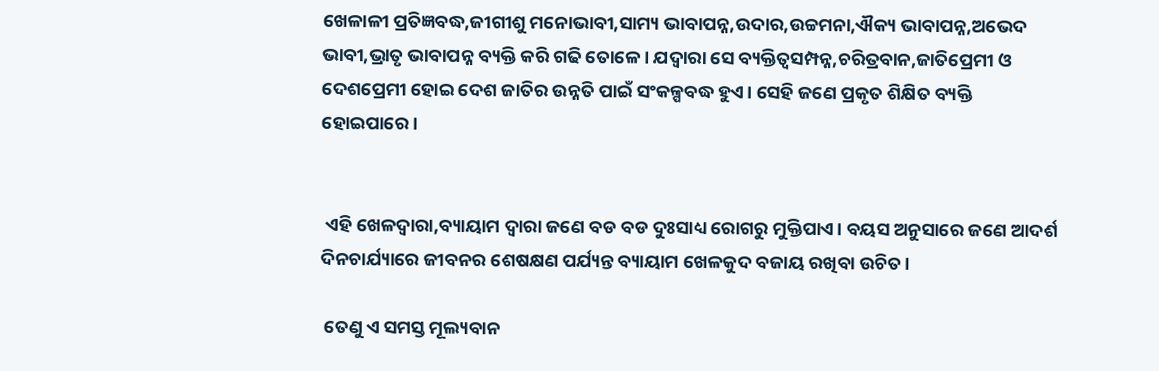ଖେଳାଳୀ ପ୍ରତିଜ୍ଞବଦ୍ଧ,ଜୀଗୀଶୁ ମନୋଭାବୀ,ସାମ୍ୟ ଭାବାପନ୍ନ,ଉଦାର,ଉଚ୍ଚମନା,ଐକ୍ୟ ଭାବାପନ୍ନ,ଅଭେଦ ଭାବୀ,ଭ୍ରାତୃ ଭାବାପନ୍ନ ବ୍ୟକ୍ତି କରି ଗଢି ତୋଳେ। ଯଦ୍ୱାରା ସେ ବ୍ୟକ୍ତିତ୍ୱସମ୍ପନ୍ନ,ଚରିତ୍ରବାନ,ଜାତିପ୍ରେମୀ ଓ ଦେଶପ୍ରେମୀ ହୋଇ ଦେଶ ଜାତିର ଉନ୍ନତି ପାଇଁ ସଂକଳ୍ପବଦ୍ଧ ହୁଏ। ସେହି ଜଣେ ପ୍ରକୃତ ଶିକ୍ଷିତ ବ୍ୟକ୍ତି ହୋଇପାରେ।


 ଏହି ଖେଳଦ୍ୱାରା,ବ୍ୟାୟାମ ଦ୍ୱାରା ଜଣେ ବଡ ବଡ ଦୁଃସାଧ୍ୟ ରୋଗରୁ ମୁକ୍ତିପାଏ। ବୟସ ଅନୁସାରେ ଜଣେ ଆଦର୍ଶ ଦିନଚାର୍ଯ୍ୟାରେ ଜୀବନର ଶେଷକ୍ଷଣ ପର୍ଯ୍ୟନ୍ତ ବ୍ୟାୟାମ ଖେଳକୁଦ ବଜାୟ ରଖିବା ଉଚିତ।

 ତେଣୁ ଏ ସମସ୍ତ ମୂଲ୍ୟବାନ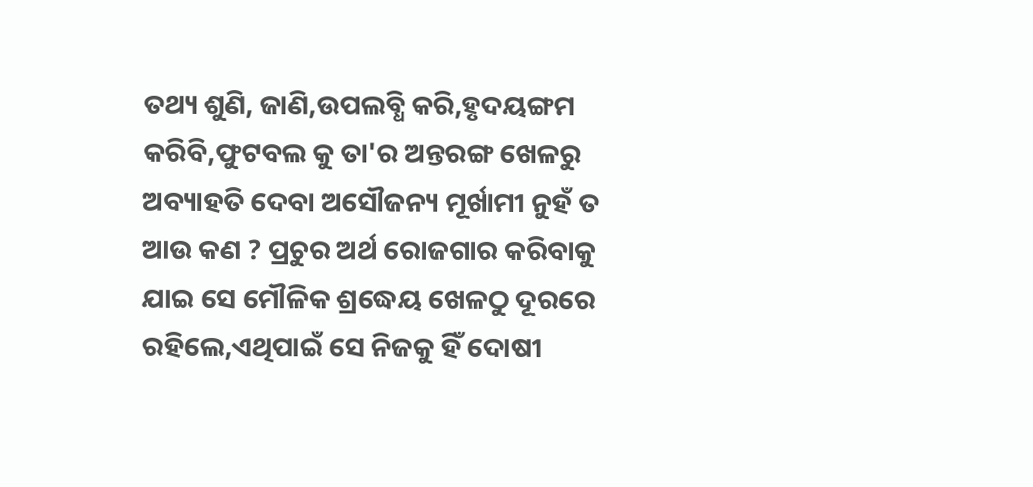ତଥ୍ୟ ଶୁଣି, ଜାଣି,ଉପଲବ୍ଧି କରି,ହୃଦୟଙ୍ଗମ କରିବି,ଫୁଟବଲ କୁ ତା'ର ଅନ୍ତରଙ୍ଗ ଖେଳରୁ ଅବ୍ୟାହତି ଦେବା ଅସୌଜନ୍ୟ ମୂର୍ଖାମୀ ନୁହଁ ତ ଆଉ କଣ ? ପ୍ରଚୁର ଅର୍ଥ ରୋଜଗାର କରିବାକୁ ଯାଇ ସେ ମୌଳିକ ଶ୍ରଦ୍ଧେୟ ଖେଳଠୁ ଦୂରରେ ରହିଲେ,ଏଥିପାଇଁ ସେ ନିଜକୁ ହିଁ ଦୋଷୀ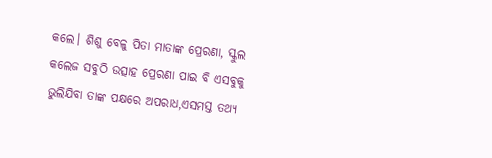କଲେ। ଶିଶୁ ବେଳୁ ପିତା ମାତାଙ୍କ ପ୍ରେରଣା, ସ୍କୁଲ କଲେଜ ସବୁଠି ଉତ୍ସାହ ପ୍ରେରଣା ପାଇ ବି ଏସବୁକୁ ଭୁଲିଯିବା ତାଙ୍କ ପକ୍ଷରେ ଅପରାଧ,ଏସମସ୍ତ ତଥ୍ୟ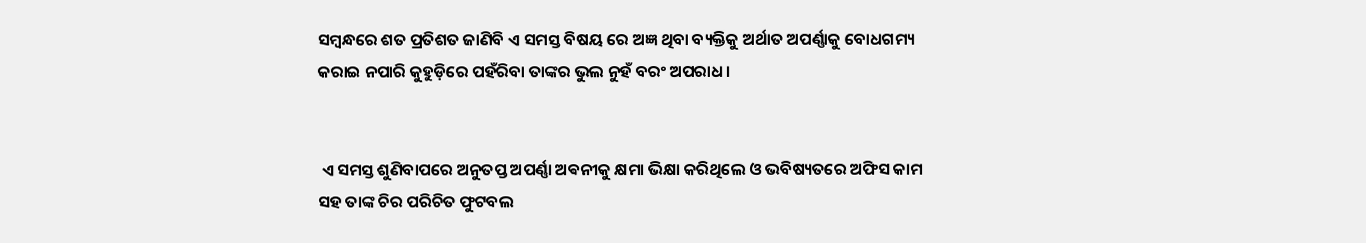ସମ୍ବନ୍ଧରେ ଶତ ପ୍ରତିଶତ ଜାଣିବି ଏ ସମସ୍ତ ବିଷୟ ରେ ଅଜ୍ଞ ଥିବା ବ୍ୟକ୍ତିକୁ ଅର୍ଥାତ ଅପର୍ଣ୍ଣାକୁ ବୋଧଗମ୍ୟ କରାଇ ନପାରି କୁହୁଡ଼ିରେ ପହଁରିବା ତାଙ୍କର ଭୁଲ ନୁହଁ ବରଂ ଅପରାଧ।


 ଏ ସମସ୍ତ ଶୁଣିବାପରେ ଅନୁତପ୍ତ ଅପର୍ଣ୍ଣା ଅଵନୀକୁ କ୍ଷମା ଭିକ୍ଷା କରିଥିଲେ ଓ ଭବିଷ୍ୟତରେ ଅଫିସ କାମ ସହ ତାଙ୍କ ଚିର ପରିଚିତ ଫୁଟବଲ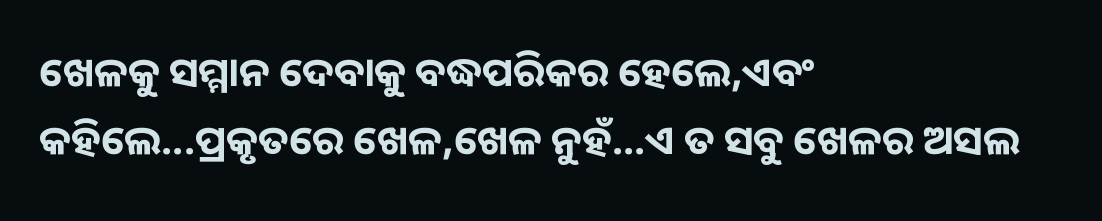ଖେଳକୁ ସମ୍ମାନ ଦେବାକୁ ବଦ୍ଧପରିକର ହେଲେ,ଏବଂ କହିଲେ...ପ୍ରକୃତରେ ଖେଳ,ଖେଳ ନୁହଁ...ଏ ତ ସବୁ ଖେଳର ଅସଲ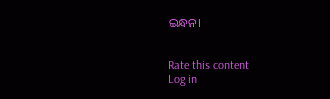ଇନ୍ଧନ।


Rate this content
Log in